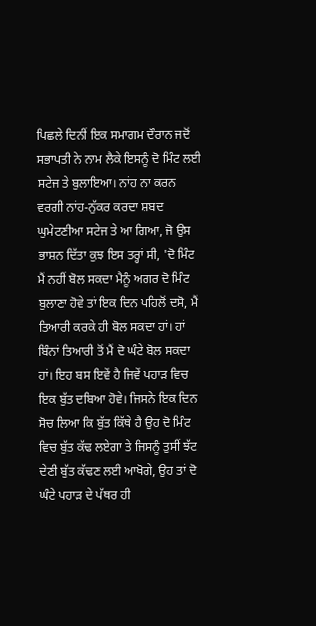ਪਿਛਲੇ ਦਿਨੀਂ ਇਕ ਸਮਾਗਮ ਦੌਰਾਨ ਜਦੋਂ ਸਭਾਪਤੀ ਨੇ ਨਾਮ ਲੈਕੇ ਇਸਨੂੰ ਦੋ ਮਿੰਟ ਲਈ ਸਟੇਜ ਤੇ ਬੁਲਾਇਆ। ਨਾਂਹ ਨਾ ਕਰਨ ਵਰਗੀ ਨਾਂਹ-ਨੁੱਕਰ ਕਰਦਾ ਸ਼ਬਦ ਘੁਮੇਟਣੀਆ ਸਟੇਜ ਤੇ ਆ ਗਿਆ, ਜੋ ਉਸ ਭਾਸ਼ਨ ਦਿੱਤਾ ਕੁਝ ਇਸ ਤਰ੍ਹਾਂ ਸੀ, 'ਦੋ ਮਿੰਟ ਮੈਂ ਨਹੀਂ ਬੋਲ ਸਕਦਾ ਮੈਨੂੰ ਅਗਰ ਦੋ ਮਿੰਟ ਬੁਲਾਣਾ ਹੋਵੇ ਤਾਂ ਇਕ ਦਿਨ ਪਹਿਲੋਂ ਦਸੋ, ਮੈਂ ਤਿਆਰੀ ਕਰਕੇ ਹੀ ਬੋਲ ਸਕਦਾ ਹਾਂ। ਹਾਂ ਬਿੰਨਾਂ ਤਿਆਰੀ ਤੋਂ ਮੈਂ ਦੋ ਘੰਟੇ ਬੋਲ ਸਕਦਾ ਹਾਂ। ਇਹ ਬਸ ਇਵੇਂ ਹੈ ਜਿਵੇਂ ਪਹਾੜ ਵਿਚ ਇਕ ਬੁੱਤ ਦਬਿਆ ਹੋਵੇ। ਜਿਸਨੇ ਇਕ ਦਿਨ ਸੋਚ ਲਿਆ ਕਿ ਬੁੱਤ ਕਿੱਥੇ ਹੈ ਉਹ ਦੋ ਮਿੰਟ ਵਿਚ ਬੁੱਤ ਕੱਢ ਲਏਗਾ ਤੇ ਜਿਸਨੂੰ ਤੁਸੀਂ ਝੱਟ ਦੇਣੀ ਬੁੱਤ ਕੱਢਣ ਲਈ ਆਖੋਗੇ, ਉਹ ਤਾਂ ਦੋ ਘੰਟੇ ਪਹਾੜ ਦੇ ਪੱਥਰ ਹੀ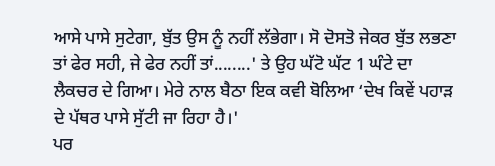ਆਸੇ ਪਾਸੇ ਸੁਟੇਗਾ, ਬੁੱਤ ਉਸ ਨੂੰ ਨਹੀਂ ਲੱਭੇਗਾ। ਸੋ ਦੋਸਤੋ ਜੇਕਰ ਬੁੱਤ ਲਭਣਾ ਤਾਂ ਫੇਰ ਸਹੀ, ਜੇ ਫੇਰ ਨਹੀਂ ਤਾਂ........' ਤੇ ਉਹ ਘੱਟੋ ਘੱਟ 1 ਘੰਟੇ ਦਾ ਲੈਕਚਰ ਦੇ ਗਿਆ। ਮੇਰੇ ਨਾਲ ਬੈਠਾ ਇਕ ਕਵੀ ਬੋਲਿਆ ‘ਦੇਖ ਕਿਵੇਂ ਪਹਾੜ ਦੇ ਪੱਥਰ ਪਾਸੇ ਸੁੱਟੀ ਜਾ ਰਿਹਾ ਹੈ।'
ਪਰ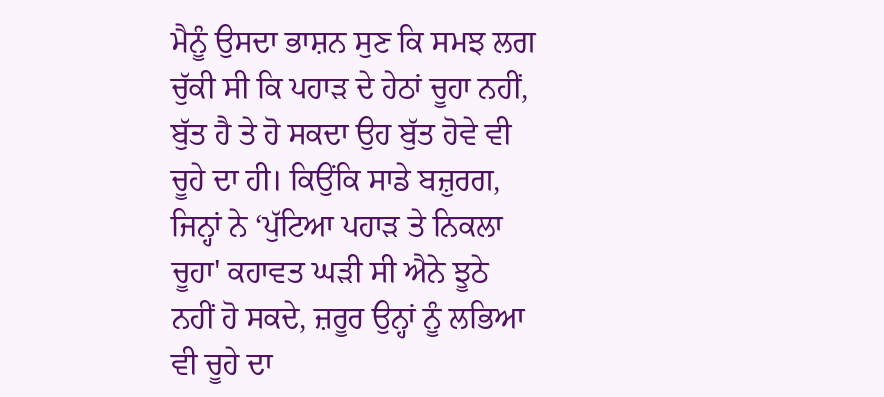ਮੈਨੂੰ ਉਸਦਾ ਭਾਸ਼ਨ ਸੁਣ ਕਿ ਸਮਝ ਲਗ ਚੁੱਕੀ ਸੀ ਕਿ ਪਹਾੜ ਦੇ ਹੇਠਾਂ ਚੂਹਾ ਨਹੀਂ, ਬੁੱਤ ਹੈ ਤੇ ਹੋ ਸਕਦਾ ਉਹ ਬੁੱਤ ਹੋਵੇ ਵੀ ਚੂਹੇ ਦਾ ਹੀ। ਕਿਉਂਕਿ ਸਾਡੇ ਬਜ਼ੁਰਗ, ਜਿਨ੍ਹਾਂ ਨੇ ‘ਪੁੱਟਿਆ ਪਹਾੜ ਤੇ ਨਿਕਲਾ ਚੂਹਾ' ਕਹਾਵਤ ਘੜੀ ਸੀ ਐਨੇ ਝੂਠੇ ਨਹੀਂ ਹੋ ਸਕਦੇ, ਜ਼ਰੂਰ ਉਨ੍ਹਾਂ ਨੂੰ ਲਭਿਆ ਵੀ ਚੂਹੇ ਦਾ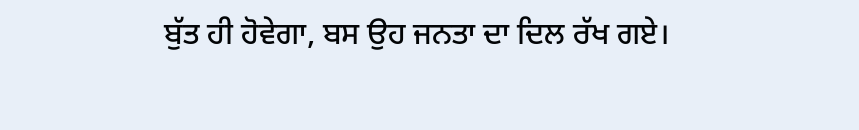ਬੁੱਤ ਹੀ ਹੋਵੇਗਾ, ਬਸ ਉਹ ਜਨਤਾ ਦਾ ਦਿਲ ਰੱਖ ਗਏ।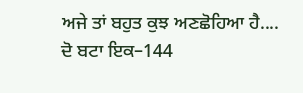ਅਜੇ ਤਾਂ ਬਹੁਤ ਕੁਝ ਅਣਛੋਹਿਆ ਹੈ....
ਦੋ ਬਟਾ ਇਕ–144